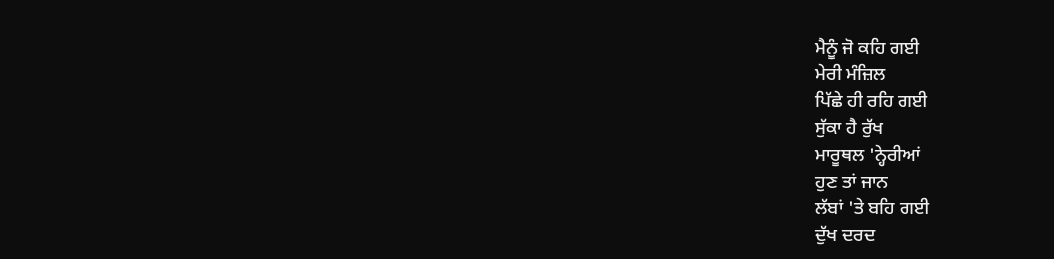ਮੈਨੂੰ ਜੋ ਕਹਿ ਗਈ
ਮੇਰੀ ਮੰਜ਼ਿਲ
ਪਿੱਛੇ ਹੀ ਰਹਿ ਗਈ
ਸੁੱਕਾ ਹੈ ਰੁੱਖ
ਮਾਰੂਥਲ 'ਨ੍ਹੇਰੀਆਂ
ਹੁਣ ਤਾਂ ਜਾਨ
ਲੱਬਾਂ 'ਤੇ ਬਹਿ ਗਈ
ਦੁੱਖ ਦਰਦ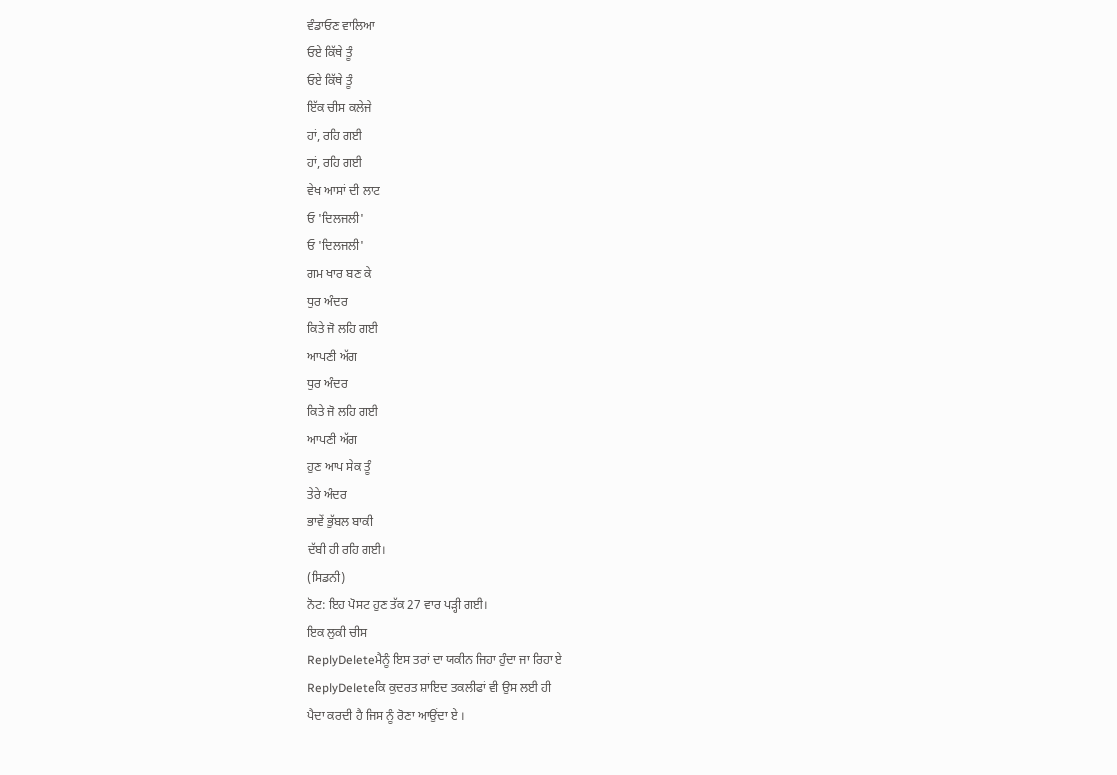ਵੰਡਾਓਣ ਵਾਲਿਆ
ਓਏ ਕਿੱਥੇ ਤੂੰ
ਓਏ ਕਿੱਥੇ ਤੂੰ
ਇੱਕ ਚੀਸ ਕਲੇਜੇ
ਹਾਂ, ਰਹਿ ਗਈ
ਹਾਂ, ਰਹਿ ਗਈ
ਵੇਖ ਆਸਾਂ ਦੀ ਲਾਟ
ਓ 'ਦਿਲਜਲੀ'
ਓ 'ਦਿਲਜਲੀ'
ਗਮ ਖਾਰ ਬਣ ਕੇ
ਧੁਰ ਅੰਦਰ
ਕਿਤੇ ਜੋ ਲਹਿ ਗਈ
ਆਪਣੀ ਅੱਗ
ਧੁਰ ਅੰਦਰ
ਕਿਤੇ ਜੋ ਲਹਿ ਗਈ
ਆਪਣੀ ਅੱਗ
ਹੁਣ ਆਪ ਸੇਕ ਤੂੰ
ਤੇਰੇ ਅੰਦਰ
ਭਾਵੇਂ ਭੁੱਬਲ ਬਾਕੀ
ਦੱਬੀ ਹੀ ਰਹਿ ਗਈ।
(ਸਿਡਨੀ)
ਨੋਟ: ਇਹ ਪੋਸਟ ਹੁਣ ਤੱਕ 27 ਵਾਰ ਪੜ੍ਹੀ ਗਈ।
ਇਕ ਲੁਕੀ ਚੀਸ
ReplyDeleteਮੈਨੂੰ ਇਸ ਤਰਾਂ ਦਾ ਯਕੀਨ ਜਿਹਾ ਹੁੰਦਾ ਜਾ ਰਿਹਾ ਏ
ReplyDeleteਕਿ ਕੁਦਰਤ ਸ਼ਾਇਦ ਤਕਲੀਫਾਂ ਵੀ ਉਸ ਲਈ ਹੀ
ਪੈਦਾ ਕਰਦੀ ਹੈ ਜਿਸ ਨੂੰ ਰੋਣਾ ਆਉਂਦਾ ਏ ।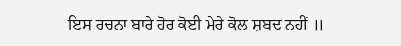ਇਸ ਰਚਨਾ ਬਾਰੇ ਹੋਰ ਕੋਈ ਮੇਰੇ ਕੋਲ ਸ਼ਬਦ ਨਹੀਂ ॥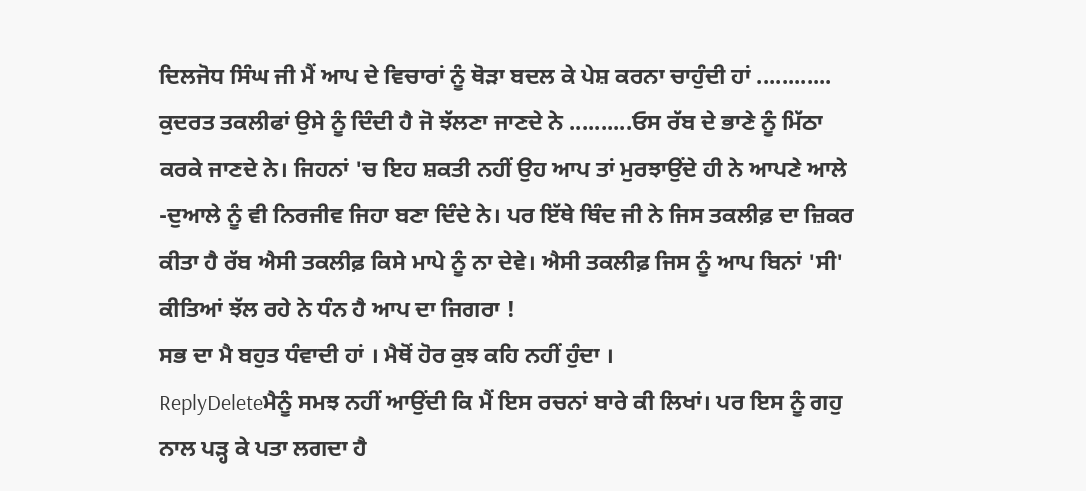ਦਿਲਜੋਧ ਸਿੰਘ ਜੀ ਮੈਂ ਆਪ ਦੇ ਵਿਚਾਰਾਂ ਨੂੰ ਥੋੜਾ ਬਦਲ ਕੇ ਪੇਸ਼ ਕਰਨਾ ਚਾਹੁੰਦੀ ਹਾਂ ............ ਕੁਦਰਤ ਤਕਲੀਫਾਂ ਉਸੇ ਨੂੰ ਦਿੰਦੀ ਹੈ ਜੋ ਝੱਲਣਾ ਜਾਣਦੇ ਨੇ ..........ਓਸ ਰੱਬ ਦੇ ਭਾਣੇ ਨੂੰ ਮਿੱਠਾ ਕਰਕੇ ਜਾਣਦੇ ਨੇ। ਜਿਹਨਾਂ 'ਚ ਇਹ ਸ਼ਕਤੀ ਨਹੀਂ ਉਹ ਆਪ ਤਾਂ ਮੁਰਝਾਉਂਦੇ ਹੀ ਨੇ ਆਪਣੇ ਆਲੇ -ਦੁਆਲੇ ਨੂੰ ਵੀ ਨਿਰਜੀਵ ਜਿਹਾ ਬਣਾ ਦਿੰਦੇ ਨੇ। ਪਰ ਇੱਥੇ ਥਿੰਦ ਜੀ ਨੇ ਜਿਸ ਤਕਲੀਫ਼ ਦਾ ਜ਼ਿਕਰ ਕੀਤਾ ਹੈ ਰੱਬ ਐਸੀ ਤਕਲੀਫ਼ ਕਿਸੇ ਮਾਪੇ ਨੂੰ ਨਾ ਦੇਵੇ। ਐਸੀ ਤਕਲੀਫ਼ ਜਿਸ ਨੂੰ ਆਪ ਬਿਨਾਂ 'ਸੀ' ਕੀਤਿਆਂ ਝੱਲ ਰਹੇ ਨੇ ਧੰਨ ਹੈ ਆਪ ਦਾ ਜਿਗਰਾ !
ਸਭ ਦਾ ਮੈ ਬਹੁਤ ਧੰਵਾਦੀ ਹਾਂ । ਮੈਥੋਂ ਹੋਰ ਕੁਝ ਕਹਿ ਨਹੀਂ ਹੁੰਦਾ ।
ReplyDeleteਮੈਨੂੰ ਸਮਝ ਨਹੀਂ ਆਉਂਦੀ ਕਿ ਮੈਂ ਇਸ ਰਚਨਾਂ ਬਾਰੇ ਕੀ ਲਿਖਾਂ। ਪਰ ਇਸ ਨੂੰ ਗਹੁ ਨਾਲ ਪੜ੍ਹ ਕੇ ਪਤਾ ਲਗਦਾ ਹੈ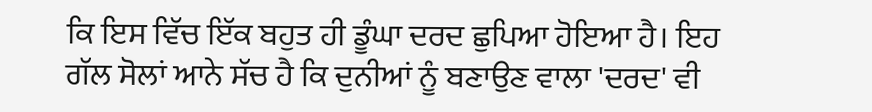ਕਿ ਇਸ ਵਿੱਚ ਇੱਕ ਬਹੁਤ ਹੀ ਡੂੰਘਾ ਦਰਦ ਛੁਪਿਆ ਹੋਇਆ ਹੈ। ਇਹ ਗੱਲ ਸੋਲਾਂ ਆਨੇ ਸੱਚ ਹੈ ਕਿ ਦੁਨੀਆਂ ਨੂੰ ਬਣਾਉਣ ਵਾਲਾ 'ਦਰਦ' ਵੀ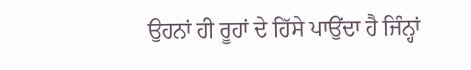ਉਹਨਾਂ ਹੀ ਰੂਹਾਂ ਦੇ ਹਿੱਸੇ ਪਾਉਂਦਾ ਹੈ ਜਿੰਨ੍ਹਾਂ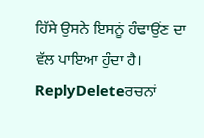ਹਿੱਸੇ ਉਸਨੇ ਇਸਨੂਂ ਹੰਢਾਉਂਣ ਦਾ ਵੱਲ ਪਾਇਆ ਹੁੰਦਾ ਹੈ।
ReplyDeleteਰਚਨਾਂ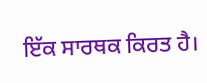ਇੱਕ ਸਾਰਥਕ ਕਿਰਤ ਹੈ।